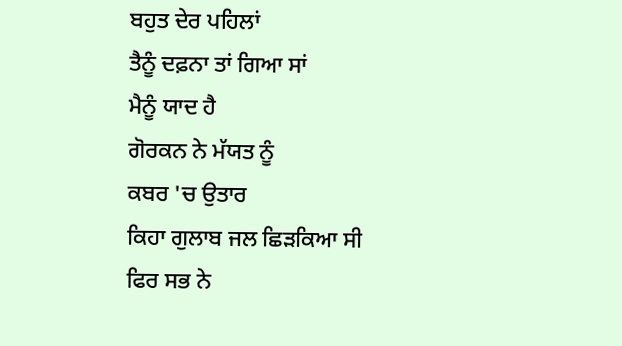ਬਹੁਤ ਦੇਰ ਪਹਿਲਾਂ
ਤੈਨੂੰ ਦਫ਼ਨਾ ਤਾਂ ਗਿਆ ਸਾਂ
ਮੈਨੂੰ ਯਾਦ ਹੈ
ਗੋਰਕਨ ਨੇ ਮੱਯਤ ਨੂੰ
ਕਬਰ 'ਚ ਉਤਾਰ
ਕਿਹਾ ਗੁਲਾਬ ਜਲ ਛਿੜਕਿਆ ਸੀ
ਫਿਰ ਸਭ ਨੇ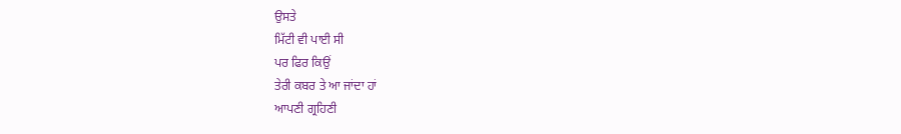ਉਸਤੇ
ਮਿੱਟੀ ਵੀ ਪਾਈ ਸੀ
ਪਰ ਫਿਰ ਕਿਉਂ
ਤੇਰੀ ਕਬਰ ਤੇ ਆ ਜਾਂਦਾ ਹਾਂ
ਆਪਣੀ ਗ੍ਰਹਿਣੀ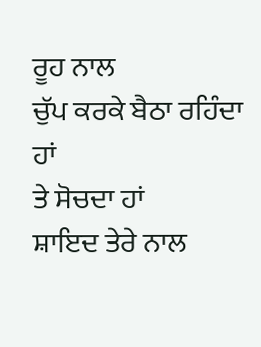ਰੂਹ ਨਾਲ
ਚੁੱਪ ਕਰਕੇ ਬੈਠਾ ਰਹਿੰਦਾ ਹਾਂ
ਤੇ ਸੋਚਦਾ ਹਾਂ
ਸ਼ਾਇਦ ਤੇਰੇ ਨਾਲ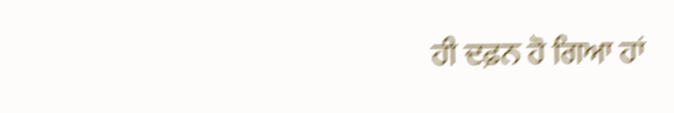ਹੀ ਦਫ਼ਨ ਹੋ ਗਿਆ ਹਾਂ